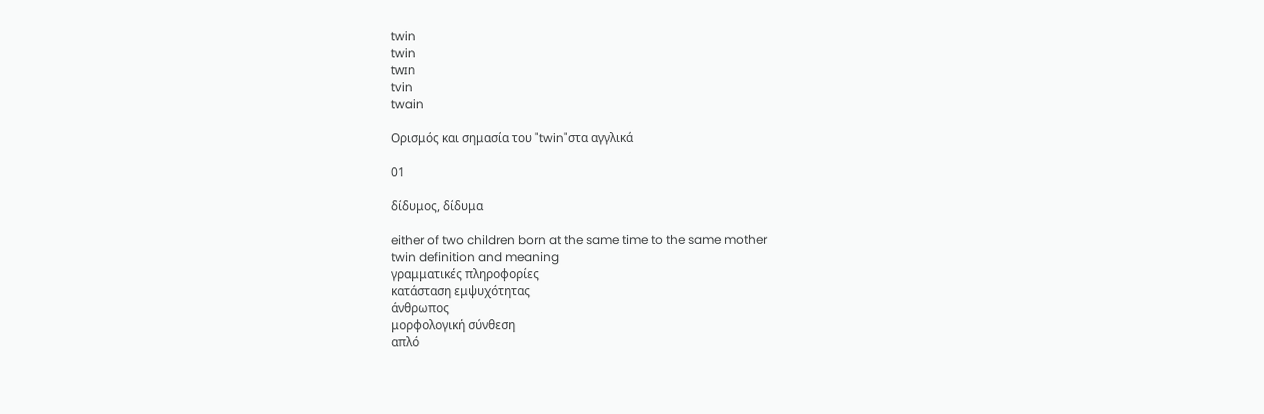twin
twin
twɪn
tvin
twain

Ορισμός και σημασία του "twin"στα αγγλικά

01

δίδυμος, δίδυμα

either of two children born at the same time to the same mother
twin definition and meaning
γραμματικές πληροφορίες
κατάσταση εμψυχότητας
άνθρωπος
μορφολογική σύνθεση
απλό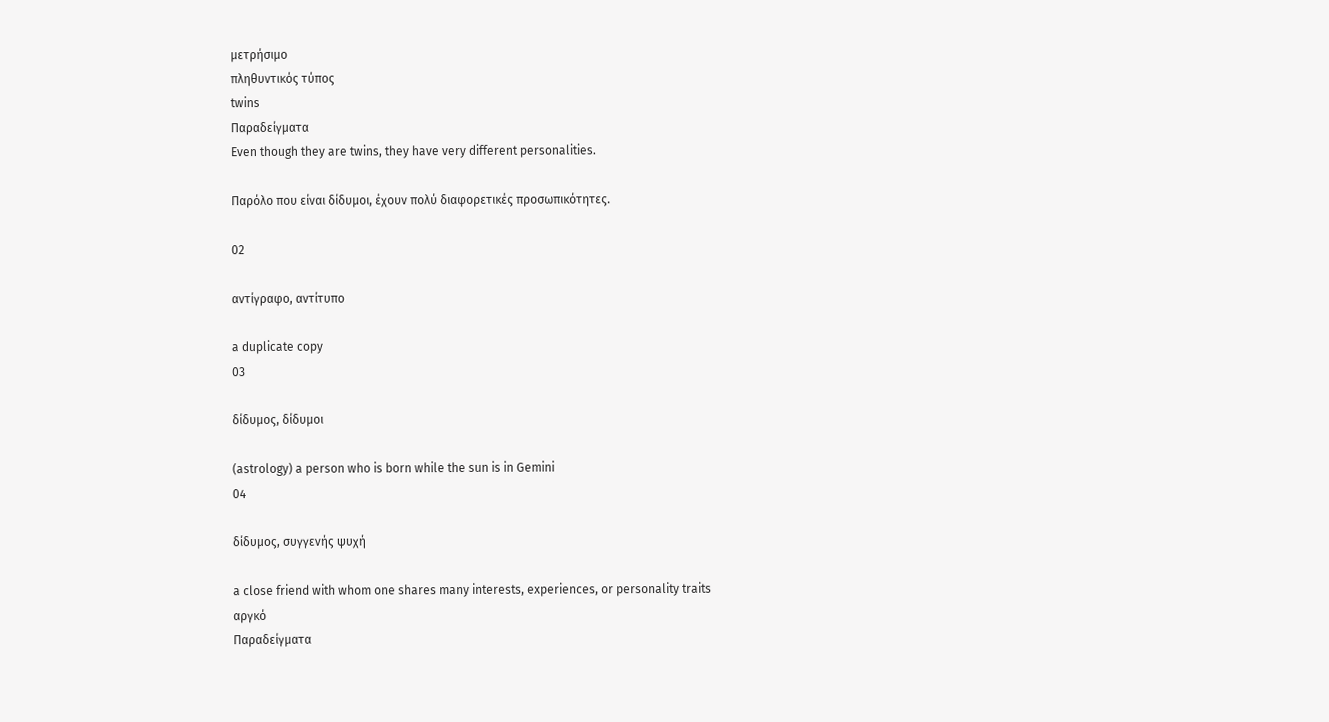μετρήσιμο
πληθυντικός τύπος
twins
Παραδείγματα
Even though they are twins, they have very different personalities.

Παρόλο που είναι δίδυμοι, έχουν πολύ διαφορετικές προσωπικότητες.

02

αντίγραφο, αντίτυπο

a duplicate copy
03

δίδυμος, δίδυμοι

(astrology) a person who is born while the sun is in Gemini
04

δίδυμος, συγγενής ψυχή

a close friend with whom one shares many interests, experiences, or personality traits
αργκό
Παραδείγματα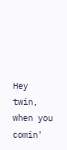Hey twin, when you comin'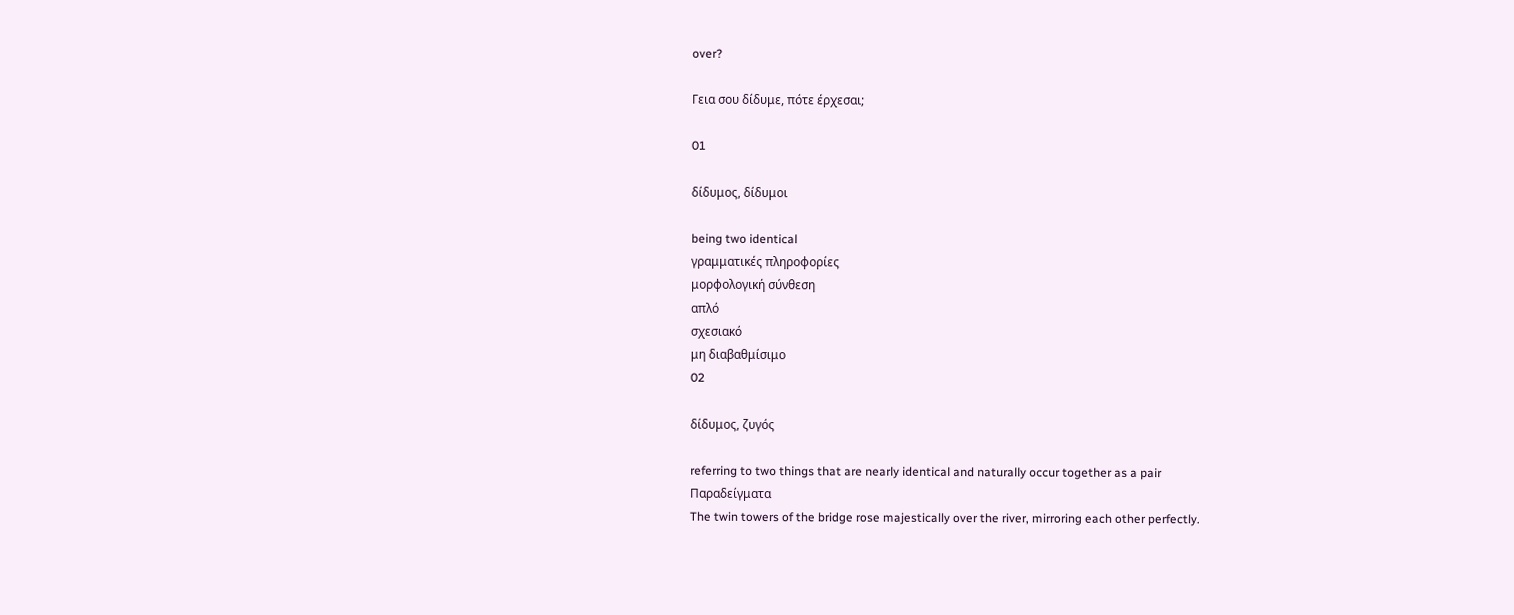over?

Γεια σου δίδυμε, πότε έρχεσαι;

01

δίδυμος, δίδυμοι

being two identical
γραμματικές πληροφορίες
μορφολογική σύνθεση
απλό
σχεσιακό
μη διαβαθμίσιμο
02

δίδυμος, ζυγός

referring to two things that are nearly identical and naturally occur together as a pair
Παραδείγματα
The twin towers of the bridge rose majestically over the river, mirroring each other perfectly.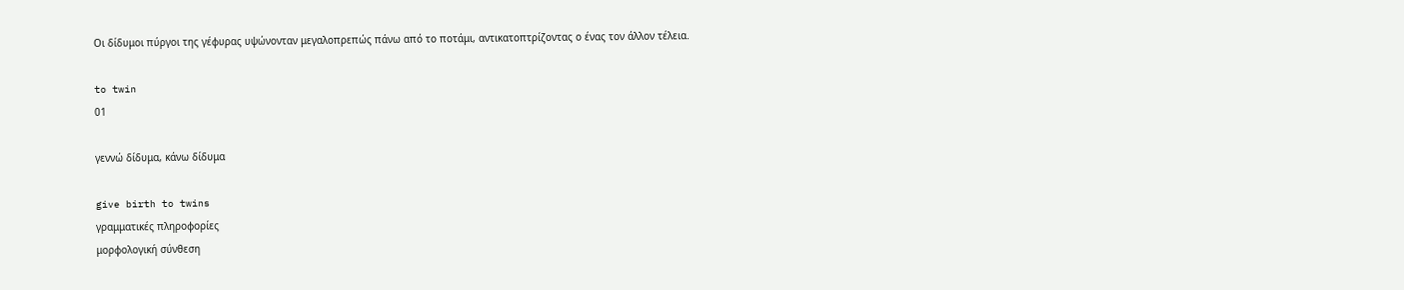Οι δίδυμοι πύργοι της γέφυρας υψώνονταν μεγαλοπρεπώς πάνω από το ποτάμι, αντικατοπτρίζοντας ο ένας τον άλλον τέλεια.

to twin
01

γεννώ δίδυμα, κάνω δίδυμα

give birth to twins
γραμματικές πληροφορίες
μορφολογική σύνθεση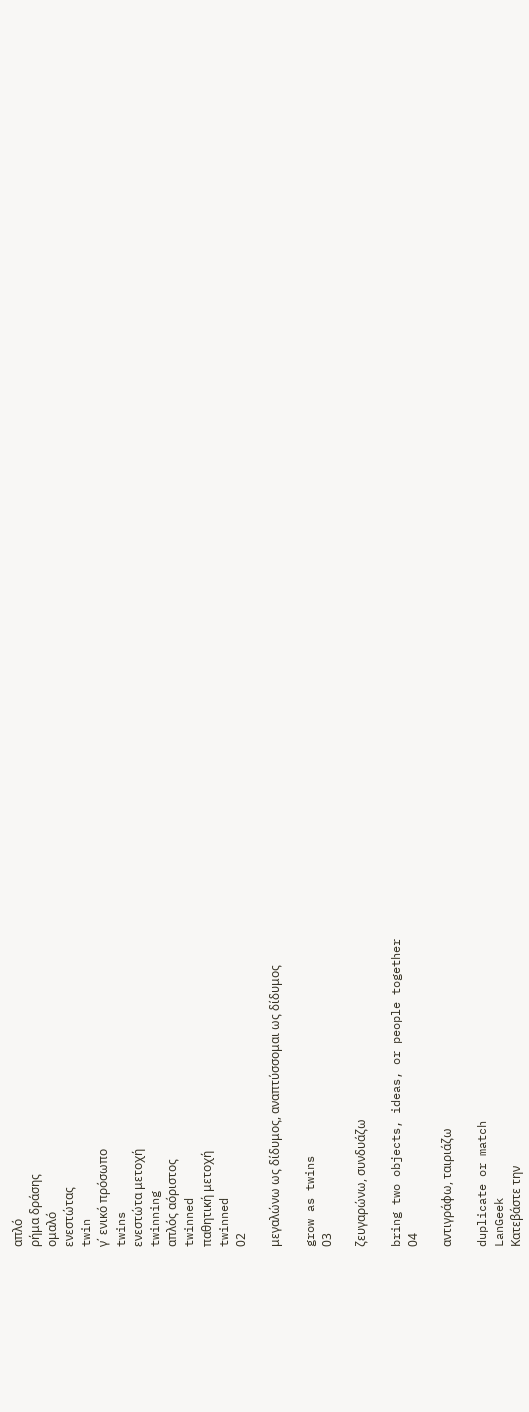απλό
ρήμα δράσης
ομαλό
ενεστώτας
twin
γ΄ ενικό πρόσωπο
twins
ενεστώτα μετοχή
twinning
απλός αόριστος
twinned
παθητική μετοχή
twinned
02

μεγαλώνω ως δίδυμος, αναπτύσσομαι ως δίδυμος

grow as twins
03

ζευγαρώνω, συνδυάζω

bring two objects, ideas, or people together
04

αντιγράφω, ταιριάζω

duplicate or match
LanGeek
Κατεβάστε την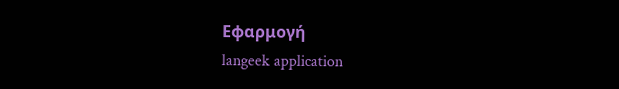Εφαρμογή
langeek application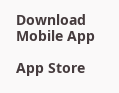Download Mobile App

App Store